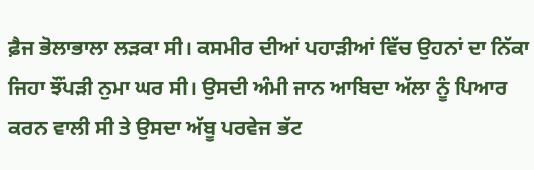ਫ਼ੈਜ ਭੋਲਾਭਾਲਾ ਲੜਕਾ ਸੀ। ਕਸਮੀਰ ਦੀਆਂ ਪਹਾੜੀਆਂ ਵਿੱਚ ਉਹਨਾਂ ਦਾ ਨਿੱਕਾ ਜਿਹਾ ਝੌਂਪੜੀ ਨੁਮਾ ਘਰ ਸੀ। ਉਸਦੀ ਅੰਮੀ ਜਾਨ ਆਬਿਦਾ ਅੱਲਾ ਨੂੰ ਪਿਆਰ ਕਰਨ ਵਾਲੀ ਸੀ ਤੇ ਉਸਦਾ ਅੱਬੂ ਪਰਵੇਜ ਭੱਟ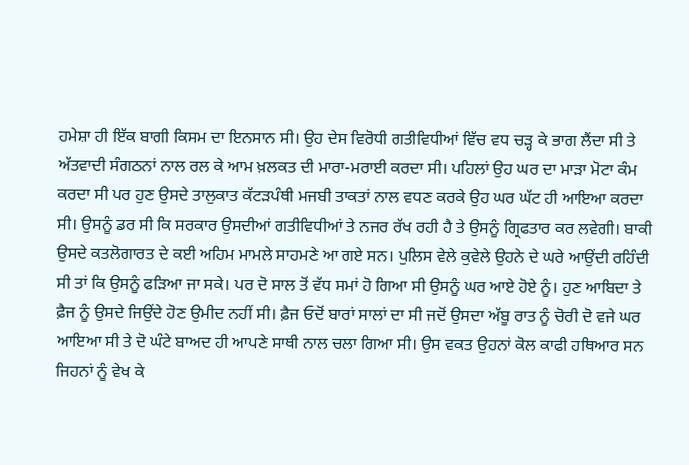ਹਮੇਸ਼ਾ ਹੀ ਇੱਕ ਬਾਗੀ ਕਿਸਮ ਦਾ ਇਨਸਾਨ ਸੀ। ਉਹ ਦੇਸ ਵਿਰੋਧੀ ਗਤੀਵਿਧੀਆਂ ਵਿੱਚ ਵਧ ਚੜ੍ਹ ਕੇ ਭਾਗ ਲੈਂਦਾ ਸੀ ਤੇ ਅੱਤਵਾਦੀ ਸੰਗਠਨਾਂ ਨਾਲ ਰਲ ਕੇ ਆਮ ਖ਼ਲਕਤ ਦੀ ਮਾਰਾ-ਮਰਾਈ ਕਰਦਾ ਸੀ। ਪਹਿਲਾਂ ਉਹ ਘਰ ਦਾ ਮਾੜਾ ਮੋਟਾ ਕੰਮ ਕਰਦਾ ਸੀ ਪਰ ਹੁਣ ਉਸਦੇ ਤਾਲੁਕਾਤ ਕੱਟੜਪੰਥੀ ਮਜਬੀ ਤਾਕਤਾਂ ਨਾਲ ਵਧਣ ਕਰਕੇ ਉਹ ਘਰ ਘੱਟ ਹੀ ਆਇਆ ਕਰਦਾ ਸੀ। ਉਸਨੂੰ ਡਰ ਸੀ ਕਿ ਸਰਕਾਰ ਉਸਦੀਆਂ ਗਤੀਵਿਧੀਆਂ ਤੇ ਨਜਰ ਰੱਖ ਰਹੀ ਹੈ ਤੇ ਉਸਨੂੰ ਗ੍ਰਿਫਤਾਰ ਕਰ ਲਵੇਗੀ। ਬਾਕੀ ਉਸਦੇ ਕਤਲੋਗਾਰਤ ਦੇ ਕਈ ਅਹਿਮ ਮਾਮਲੇ ਸਾਹਮਣੇ ਆ ਗਏ ਸਨ। ਪੁਲਿਸ ਵੇਲੇ ਕੁਵੇਲੇ ਉਹਨੇ ਦੇ ਘਰੇ ਆਉਂਦੀ ਰਹਿੰਦੀ ਸੀ ਤਾਂ ਕਿ ਉਸਨੂੰ ਫੜਿਆ ਜਾ ਸਕੇ। ਪਰ ਦੋ ਸਾਲ ਤੋਂ ਵੱਧ ਸਮਾਂ ਹੋ ਗਿਆ ਸੀ ਉਸਨੂੰ ਘਰ ਆਏ ਹੋਏ ਨੂੰ। ਹੁਣ ਆਬਿਦਾ ਤੇ ਫ਼ੈਜ ਨੂੰ ਉਸਦੇ ਜਿਉਂਦੇ ਹੋਣ ਉਮੀਦ ਨਹੀਂ ਸੀ। ਫ਼ੈਜ ਓਦੋਂ ਬਾਰਾਂ ਸਾਲਾਂ ਦਾ ਸੀ ਜਦੋਂ ਉਸਦਾ ਅੱਬੂ ਰਾਤ ਨੂੰ ਚੋਰੀ ਦੋ ਵਜੇ ਘਰ ਆਇਆ ਸੀ ਤੇ ਦੋ ਘੰਟੇ ਬਾਅਦ ਹੀ ਆਪਣੇ ਸਾਥੀ ਨਾਲ ਚਲਾ ਗਿਆ ਸੀ। ਉਸ ਵਕਤ ਉਹਨਾਂ ਕੋਲ ਕਾਫੀ ਹਥਿਆਰ ਸਨ ਜਿਹਨਾਂ ਨੂੰ ਵੇਖ ਕੇ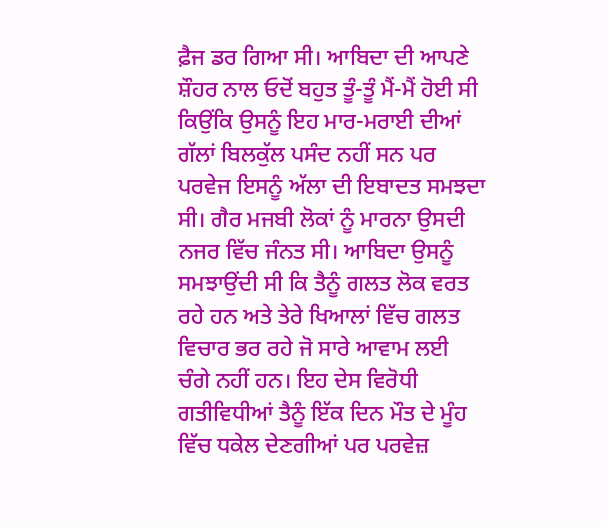ਫ਼ੈਜ ਡਰ ਗਿਆ ਸੀ। ਆਬਿਦਾ ਦੀ ਆਪਣੇ ਸ਼ੌਹਰ ਨਾਲ ਓਦੋਂ ਬਹੁਤ ਤੂੰ-ਤੂੰ ਮੈਂ-ਮੈਂ ਹੋਈ ਸੀ ਕਿਉਂਕਿ ਉਸਨੂੰ ਇਹ ਮਾਰ-ਮਰਾਈ ਦੀਆਂ ਗੱਲਾਂ ਬਿਲਕੁੱਲ ਪਸੰਦ ਨਹੀਂ ਸਨ ਪਰ ਪਰਵੇਜ ਇਸਨੂੰ ਅੱਲਾ ਦੀ ਇਬਾਦਤ ਸਮਝਦਾ ਸੀ। ਗੈਰ ਮਜਬੀ ਲੋਕਾਂ ਨੂੰ ਮਾਰਨਾ ਉਸਦੀ ਨਜਰ ਵਿੱਚ ਜੰਨਤ ਸੀ। ਆਬਿਦਾ ਉਸਨੂੰ ਸਮਝਾਉਂਦੀ ਸੀ ਕਿ ਤੈਨੂੰ ਗਲਤ ਲੋਕ ਵਰਤ ਰਹੇ ਹਨ ਅਤੇ ਤੇਰੇ ਖਿਆਲਾਂ ਵਿੱਚ ਗਲਤ ਵਿਚਾਰ ਭਰ ਰਹੇ ਜੋ ਸਾਰੇ ਆਵਾਮ ਲਈ ਚੰਗੇ ਨਹੀਂ ਹਨ। ਇਹ ਦੇਸ ਵਿਰੋਧੀ ਗਤੀਵਿਧੀਆਂ ਤੈਨੂੰ ਇੱਕ ਦਿਨ ਮੌਤ ਦੇ ਮੂੰਹ ਵਿੱਚ ਧਕੇਲ ਦੇਣਗੀਆਂ ਪਰ ਪਰਵੇਜ਼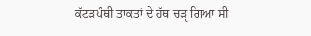ਕੱਟੜਪੰਥੀ ਤਾਕਤਾਂ ਦੇ ਹੱਥ ਚੜੵ ਗਿਆ ਸੀ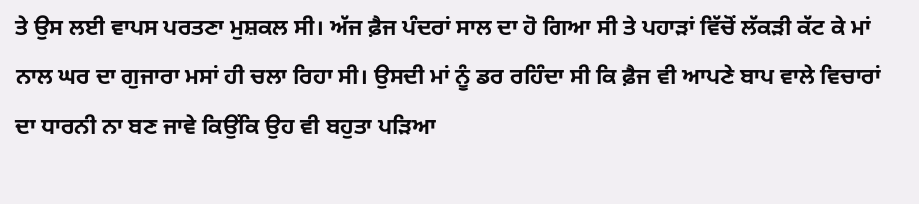ਤੇ ਉਸ ਲਈ ਵਾਪਸ ਪਰਤਣਾ ਮੁਸ਼ਕਲ ਸੀ। ਅੱਜ ਫ਼ੈਜ ਪੰਦਰਾਂ ਸਾਲ ਦਾ ਹੋ ਗਿਆ ਸੀ ਤੇ ਪਹਾੜਾਂ ਵਿੱਚੋਂ ਲੱਕੜੀ ਕੱਟ ਕੇ ਮਾਂ ਨਾਲ ਘਰ ਦਾ ਗੁਜਾਰਾ ਮਸਾਂ ਹੀ ਚਲਾ ਰਿਹਾ ਸੀ। ਉਸਦੀ ਮਾਂ ਨੂੰ ਡਰ ਰਹਿੰਦਾ ਸੀ ਕਿ ਫ਼ੈਜ ਵੀ ਆਪਣੇ ਬਾਪ ਵਾਲੇ ਵਿਚਾਰਾਂ ਦਾ ਧਾਰਨੀ ਨਾ ਬਣ ਜਾਵੇ ਕਿਉਂਕਿ ਉਹ ਵੀ ਬਹੁਤਾ ਪੜਿਆ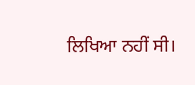ਲਿਖਿਆ ਨਹੀਂ ਸੀ।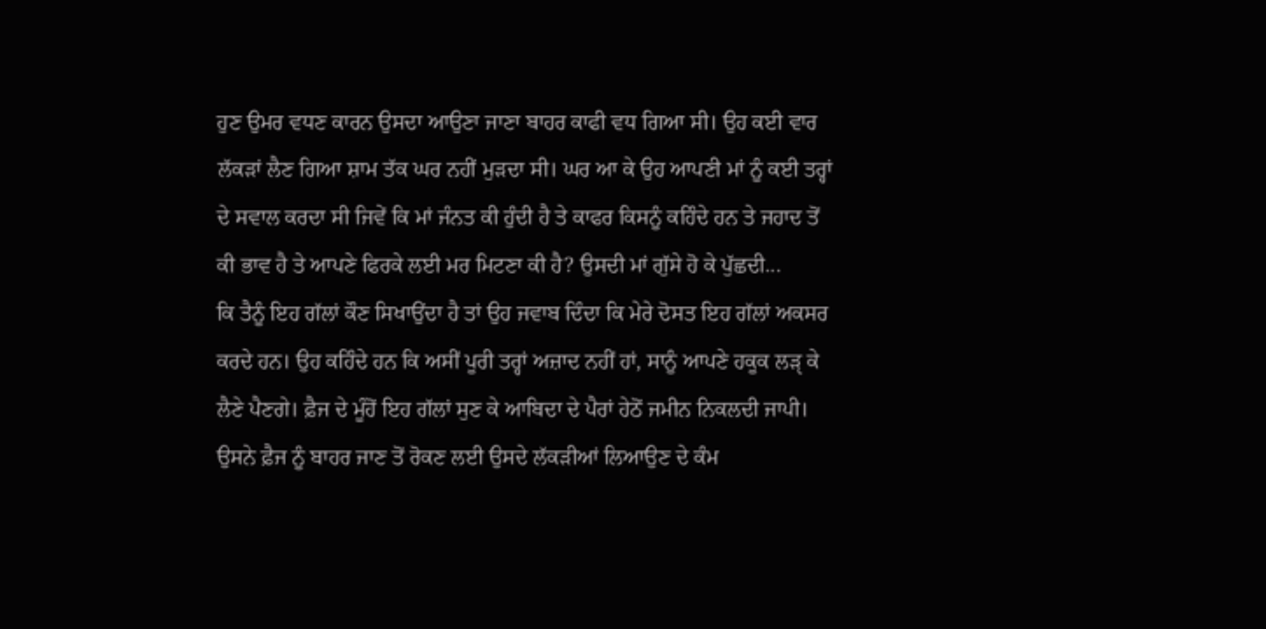ਹੁਣ ਉਮਰ ਵਧਣ ਕਾਰਨ ਉਸਦਾ ਆਉਣਾ ਜਾਣਾ ਬਾਹਰ ਕਾਫੀ ਵਧ ਗਿਆ ਸੀ। ਉਹ ਕਈ ਵਾਰ ਲੱਕੜਾਂ ਲੈਣ ਗਿਆ ਸ਼ਾਮ ਤੱਕ ਘਰ ਨਹੀਂ ਮੁੜਦਾ ਸੀ। ਘਰ ਆ ਕੇ ਉਹ ਆਪਣੀ ਮਾਂ ਨੂੰ ਕਈ ਤਰ੍ਹਾਂ ਦੇ ਸਵਾਲ ਕਰਦਾ ਸੀ ਜਿਵੇਂ ਕਿ ਮਾਂ ਜੰਨਤ ਕੀ ਹੁੰਦੀ ਹੈ ਤੇ ਕਾਫਰ ਕਿਸਨੂੰ ਕਹਿੰਦੇ ਹਨ ਤੇ ਜਹਾਦ ਤੋਂ ਕੀ ਭਾਵ ਹੈ ਤੇ ਆਪਣੇ ਫਿਰਕੇ ਲਈ ਮਰ ਮਿਟਣਾ ਕੀ ਹੈ? ਉਸਦੀ ਮਾਂ ਗੁੱਸੇ ਹੋ ਕੇ ਪੁੱਛਦੀ...
ਕਿ ਤੈਨੂੰ ਇਹ ਗੱਲਾਂ ਕੌਣ ਸਿਖਾਉਂਦਾ ਹੈ ਤਾਂ ਉਹ ਜਵਾਬ ਦਿੰਦਾ ਕਿ ਮੇਰੇ ਦੋਸਤ ਇਹ ਗੱਲਾਂ ਅਕਸਰ ਕਰਦੇ ਹਨ। ਉਹ ਕਹਿੰਦੇ ਹਨ ਕਿ ਅਸੀਂ ਪੂਰੀ ਤਰ੍ਹਾਂ ਅਜ਼ਾਦ ਨਹੀਂ ਹਾਂ, ਸਾਨੂੰ ਆਪਣੇ ਹਕੂਕ ਲੜੵ ਕੇ ਲੈਣੇ ਪੈਣਗੇ। ਫ਼ੈਜ ਦੇ ਮੂੰਹੋਂ ਇਹ ਗੱਲਾਂ ਸੁਣ ਕੇ ਆਬਿਦਾ ਦੇ ਪੈਰਾਂ ਹੇਠੋਂ ਜਮੀਨ ਨਿਕਲਦੀ ਜਾਪੀ। ਉਸਨੇ ਫ਼ੈਜ ਨੂੰ ਬਾਹਰ ਜਾਣ ਤੋਂ ਰੋਕਣ ਲਈ ਉਸਦੇ ਲੱਕੜੀਆਂ ਲਿਆਉਣ ਦੇ ਕੰਮ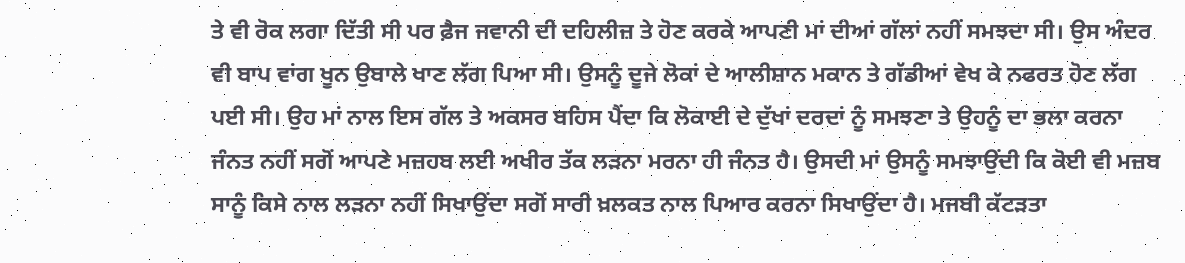ਤੇ ਵੀ ਰੋਕ ਲਗਾ ਦਿੱਤੀ ਸੀ ਪਰ ਫ਼ੈਜ ਜਵਾਨੀ ਦੀ ਦਹਿਲੀਜ਼ ਤੇ ਹੋਣ ਕਰਕੇ ਆਪਣੀ ਮਾਂ ਦੀਆਂ ਗੱਲਾਂ ਨਹੀਂ ਸਮਝਦਾ ਸੀ। ਉਸ ਅੰਦਰ ਵੀ ਬਾਪ ਵਾਂਗ ਖੂਨ ਉਬਾਲੇ ਖਾਣ ਲੱਗ ਪਿਆ ਸੀ। ਉਸਨੂੰ ਦੂਜੇ ਲੋਕਾਂ ਦੇ ਆਲੀਸ਼ਾਨ ਮਕਾਨ ਤੇ ਗੱਡੀਆਂ ਵੇਖ ਕੇ ਨਫਰਤ ਹੋਣ ਲੱਗ ਪਈ ਸੀ। ਉਹ ਮਾਂ ਨਾਲ ਇਸ ਗੱਲ ਤੇ ਅਕਸਰ ਬਹਿਸ ਪੈਂਦਾ ਕਿ ਲੋਕਾਈ ਦੇ ਦੁੱਖਾਂ ਦਰਦਾਂ ਨੂੰ ਸਮਝਣਾ ਤੇ ਉਹਨੂੰ ਦਾ ਭਲਾ ਕਰਨਾ ਜੰਨਤ ਨਹੀਂ ਸਗੋਂ ਆਪਣੇ ਮਜ਼ਹਬ ਲਈ ਅਖੀਰ ਤੱਕ ਲੜਨਾ ਮਰਨਾ ਹੀ ਜੰਨਤ ਹੈ। ਉਸਦੀ ਮਾਂ ਉਸਨੂੰ ਸਮਝਾਉਂਦੀ ਕਿ ਕੋਈ ਵੀ ਮਜ਼ਬ ਸਾਨੂੰ ਕਿਸੇ ਨਾਲ ਲੜਨਾ ਨਹੀਂ ਸਿਖਾਉਂਦਾ ਸਗੋਂ ਸਾਰੀ ਖ਼ਲਕਤ ਨਾਲ ਪਿਆਰ ਕਰਨਾ ਸਿਖਾਉਂਦਾ ਹੈ। ਮਜਬੀ ਕੱਟੜਤਾ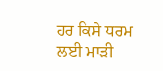ਹਰ ਕਿਸੇ ਧਰਮ ਲਈ ਮਾੜੀ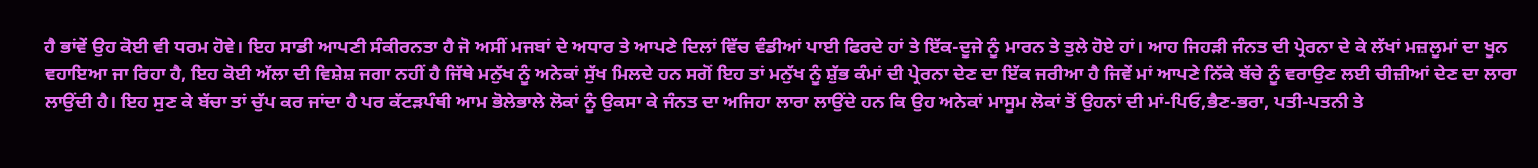ਹੈ ਭਾਂਵੇਂ ਉਹ ਕੋਈ ਵੀ ਧਰਮ ਹੋਵੇ। ਇਹ ਸਾਡੀ ਆਪਣੀ ਸੰਕੀਰਨਤਾ ਹੈ ਜੋ ਅਸੀਂ ਮਜਬਾਂ ਦੇ ਅਧਾਰ ਤੇ ਆਪਣੇ ਦਿਲਾਂ ਵਿੱਚ ਵੰਡੀਆਂ ਪਾਈ ਫਿਰਦੇ ਹਾਂ ਤੇ ਇੱਕ-ਦੂਜੇ ਨੂੰ ਮਾਰਨ ਤੇ ਤੁਲੇ ਹੋਏ ਹਾਂ। ਆਹ ਜਿਹੜੀ ਜੰਨਤ ਦੀ ਪ੍ਰੇਰਨਾ ਦੇ ਕੇ ਲੱਖਾਂ ਮਜ਼ਲੂਮਾਂ ਦਾ ਖੂਨ ਵਹਾਇਆ ਜਾ ਰਿਹਾ ਹੈ, ਇਹ ਕੋਈ ਅੱਲਾ ਦੀ ਵਿਸ਼ੇਸ਼ ਜਗਾ ਨਹੀਂ ਹੈ ਜਿੱਥੇ ਮਨੁੱਖ ਨੂੰ ਅਨੇਕਾਂ ਸੁੱਖ ਮਿਲਦੇ ਹਨ ਸਗੋਂ ਇਹ ਤਾਂ ਮਨੁੱਖ ਨੂੰ ਸ਼ੁੱਭ ਕੰਮਾਂ ਦੀ ਪ੍ਰੇਰਨਾ ਦੇਣ ਦਾ ਇੱਕ ਜਰੀਆ ਹੈ ਜਿਵੇਂ ਮਾਂ ਆਪਣੇ ਨਿੱਕੇ ਬੱਚੇ ਨੂੰ ਵਰਾਉਣ ਲਈ ਚੀਜ਼ੀਆਂ ਦੇਣ ਦਾ ਲਾਰਾ ਲਾਉਂਦੀ ਹੈ। ਇਹ ਸੁਣ ਕੇ ਬੱਚਾ ਤਾਂ ਚੁੱਪ ਕਰ ਜਾਂਦਾ ਹੈ ਪਰ ਕੱਟੜਪੰਥੀ ਆਮ ਭੋਲੇਭਾਲੇ ਲੋਕਾਂ ਨੂੰ ਉਕਸਾ ਕੇ ਜੰਨਤ ਦਾ ਅਜਿਹਾ ਲਾਰਾ ਲਾਉਂਦੇ ਹਨ ਕਿ ਉਹ ਅਨੇਕਾਂ ਮਾਸੂਮ ਲੋਕਾਂ ਤੋਂ ਉਹਨਾਂ ਦੀ ਮਾਂ-ਪਿਓ,ਭੈਣ-ਭਰਾ, ਪਤੀ-ਪਤਨੀ ਤੇ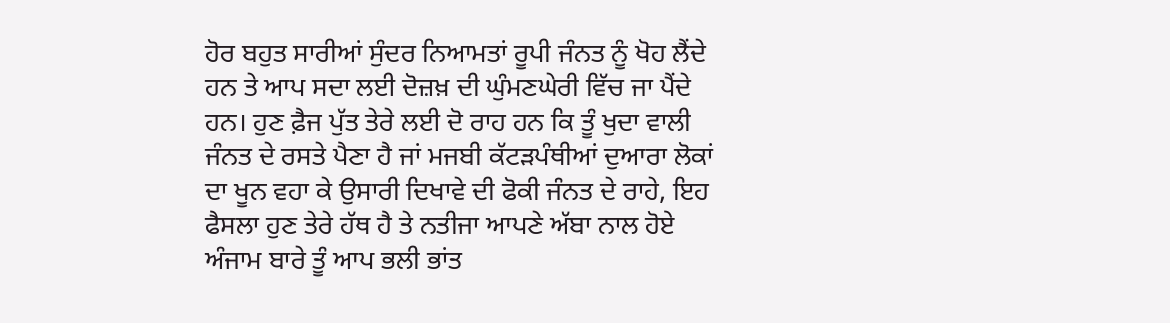ਹੋਰ ਬਹੁਤ ਸਾਰੀਆਂ ਸੁੰਦਰ ਨਿਆਮਤਾਂ ਰੂਪੀ ਜੰਨਤ ਨੂੰ ਖੋਹ ਲੈਂਦੇ ਹਨ ਤੇ ਆਪ ਸਦਾ ਲਈ ਦੋਜ਼ਖ਼ ਦੀ ਘੁੰਮਣਘੇਰੀ ਵਿੱਚ ਜਾ ਪੈਂਦੇ ਹਨ। ਹੁਣ ਫ਼ੈਜ ਪੁੱਤ ਤੇਰੇ ਲਈ ਦੋ ਰਾਹ ਹਨ ਕਿ ਤੂੰ ਖੁਦਾ ਵਾਲੀ ਜੰਨਤ ਦੇ ਰਸਤੇ ਪੈਣਾ ਹੈ ਜਾਂ ਮਜਬੀ ਕੱਟੜਪੰਥੀਆਂ ਦੁਆਰਾ ਲੋਕਾਂ ਦਾ ਖੂਨ ਵਹਾ ਕੇ ਉਸਾਰੀ ਦਿਖਾਵੇ ਦੀ ਫੋਕੀ ਜੰਨਤ ਦੇ ਰਾਹੇ, ਇਹ ਫੈਸਲਾ ਹੁਣ ਤੇਰੇ ਹੱਥ ਹੈ ਤੇ ਨਤੀਜਾ ਆਪਣੇ ਅੱਬਾ ਨਾਲ ਹੋਏ ਅੰਜਾਮ ਬਾਰੇ ਤੂੰ ਆਪ ਭਲੀ ਭਾਂਤ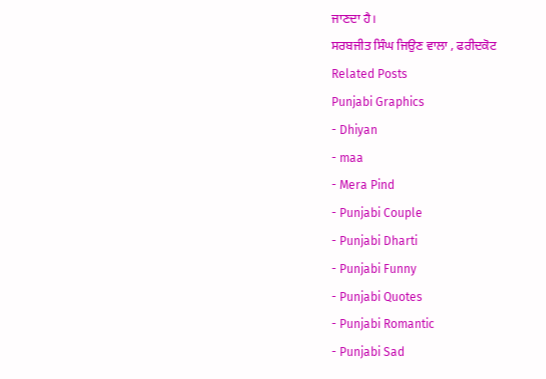ਜਾਣਦਾ ਹੈ।
ਸਰਬਜੀਤ ਸਿੰਘ ਜਿਉਣ ਵਾਲਾ , ਫਰੀਦਕੋਟ
Related Posts
Punjabi Graphics
- Dhiyan
- maa
- Mera Pind
- Punjabi Couple
- Punjabi Dharti
- Punjabi Funny
- Punjabi Quotes
- Punjabi Romantic
- Punjabi Sad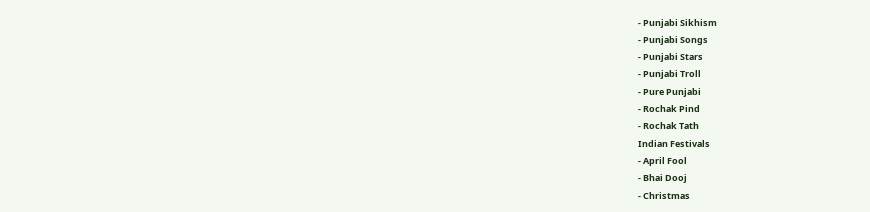- Punjabi Sikhism
- Punjabi Songs
- Punjabi Stars
- Punjabi Troll
- Pure Punjabi
- Rochak Pind
- Rochak Tath
Indian Festivals
- April Fool
- Bhai Dooj
- Christmas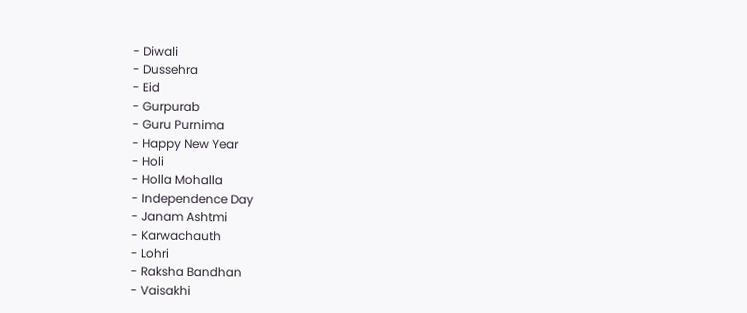- Diwali
- Dussehra
- Eid
- Gurpurab
- Guru Purnima
- Happy New Year
- Holi
- Holla Mohalla
- Independence Day
- Janam Ashtmi
- Karwachauth
- Lohri
- Raksha Bandhan
- Vaisakhi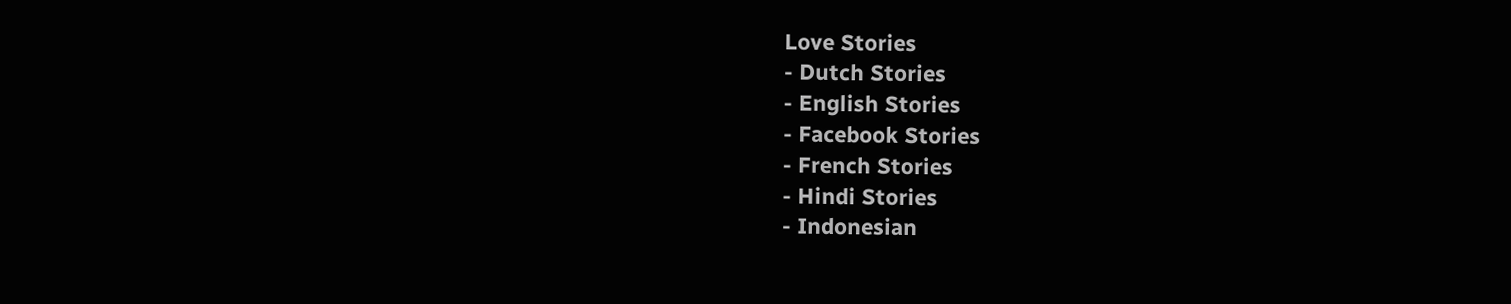Love Stories
- Dutch Stories
- English Stories
- Facebook Stories
- French Stories
- Hindi Stories
- Indonesian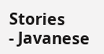Stories
- Javanese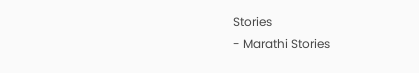Stories
- Marathi Stories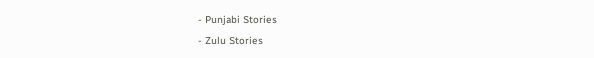- Punjabi Stories
- Zulu Stories